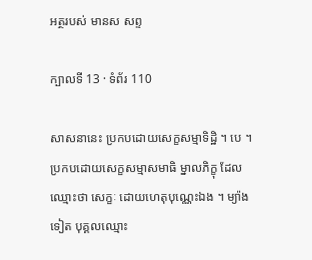អត្ថរបស់ មានស សព្ទ

ក្បាលទី 13 · ទំព័រ 110

សាសនានេះ ប្រកបដោយសេក្ខសម្មាទិដ្ឋិ ។ បេ ។ ប្រកបដោយសេក្ខសម្មាសមាធិ ម្នាលភិក្ខុ ដែលឈ្មោះថា សេក្ខៈ ដោយហេតុបុណ្ណេះឯង ។ ម្យ៉ាងទៀត បុគ្គលឈ្មោះ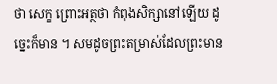ថា សេក្ខ ព្រោះអត្ថថា កំពុងសិក្សានៅឡើយ ដូច្នេះក៏មាន ។ សមដូចព្រះតម្រាស់ដែលព្រះមាន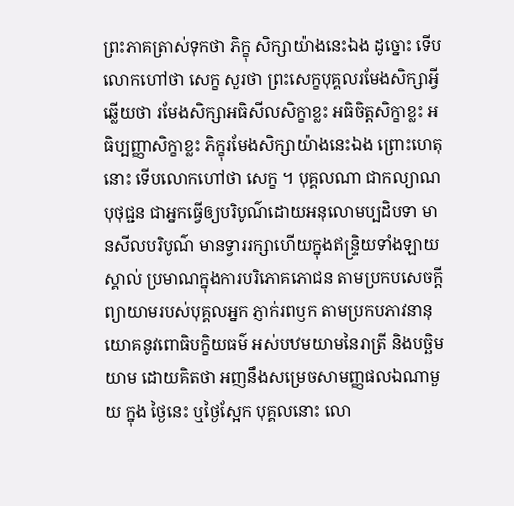ព្រះភាគត្រាស់ទុកថា ភិក្ខុ សិក្សាយ៉ាងនេះឯង ដូច្នោះ ទើបលោកហៅថា សេក្ខ សួរថា ព្រះសេក្ខបុគ្គលរមែងសិក្សាអ្វី ឆ្លើយថា រមែងសិក្សាអធិសីលសិក្ខាខ្លះ អធិចិត្តសិក្ខាខ្លះ អធិប្បញ្ញាសិក្ខាខ្លះ ភិក្ខុរមែងសិក្សាយ៉ាងនេះឯង ព្រោះហេតុនោះ ទើបលោកហៅថា សេក្ខ ។ បុគ្គលណា ជាកល្យាណបុថុជ្ជន ជាអ្នកធ្វើឲ្យបរិបូណ៌ដោយអនុលោមប្បដិបទា មានសីលបរិបូណ៌ មានទ្វាររក្សាហើយក្នុងឥន្ទ្រិយទាំងឡាយ ស្គាល់ ប្រមាណក្នុងការបរិភោគភោជន តាមប្រកបសេចក្តីព្យាយាមរបស់បុគ្គលអ្នក ភ្ញាក់រពឫក តាមប្រកបភាវនានុយោគនូវពោធិបក្ខិយធម៌ អស់បឋមយាមនៃរាត្រី និងបច្ឆិមយាម ដោយគិតថា អញនឹងសម្រេចសាមញ្ញផលឯណាមួយ ក្នុង ថ្ងៃនេះ ឬថ្ងៃស្អែក បុគ្គលនោះ លោ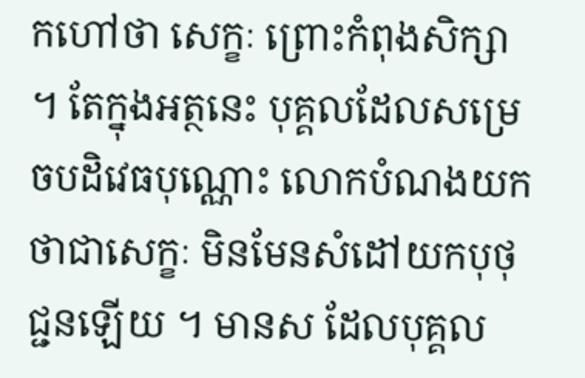កហៅថា សេក្ខៈ ព្រោះកំពុងសិក្សា ។ តែក្នុងអត្ថនេះ បុគ្គលដែលសម្រេចបដិវេធបុណ្ណោះ លោកបំណងយក ថាជាសេក្ខៈ មិនមែនសំដៅយកបុថុជ្ជនឡើយ ។ មានស ដែលបុគ្គល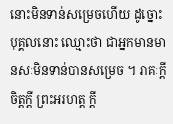នោះមិនទាន់សម្រេចហើយ ដូច្នោះ បុគ្គលនោះ ឈ្មោះថា ជាអ្នកមានមានសៈមិនទាន់បានសម្រេច ។ រាគៈក្តី ចិត្តក្តី ព្រះអរហត្ត ក្តី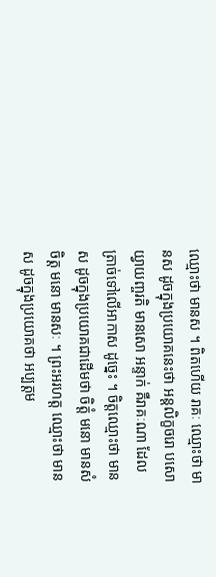ឈ្មោះថា មានស ។ ពិតហើយ រាគៈ ឈ្មោះថា មានស ដូចក្នុងប្រយោគនេះថា អន្តលិក្ខចរោ បសោ យ្វាយញ្ចរតិ មានសោ អន្ទាក់ គឺរាគៈណា ដែល ត្រាច់ទៅលើអាកាស ដូច្នេះ ។ ចិត្តឈ្មោះថា មានស ដូចក្នុងប្រយោគជាដើមថា ចិត្តំ មនោ មានសំ ចិត្ត មនោ មានសៈ ។ ព្រះអរហត្ត ឈ្មោះថា មានស ដូចក្នុងប្រយោគថា អប្បត្តម